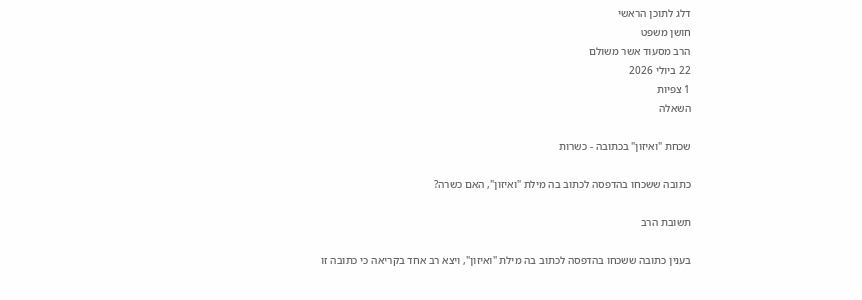דלג לתוכן הראשי
חושן משפט
הרב מסעוד אשר משולם
22 ביולי 2026
1 צפיות
השאלה

שכחת "ואיזון" בכתובה - כשרות

כתובה ששכחו בהדפסה לכתוב בה מילת "ואיזון", האם כשרה?

תשובת הרב

בענין כתובה ששכחו בהדפסה לכתוב בה מילת "ואיזון", ויצא רב אחד בקריאה כי כתובה זו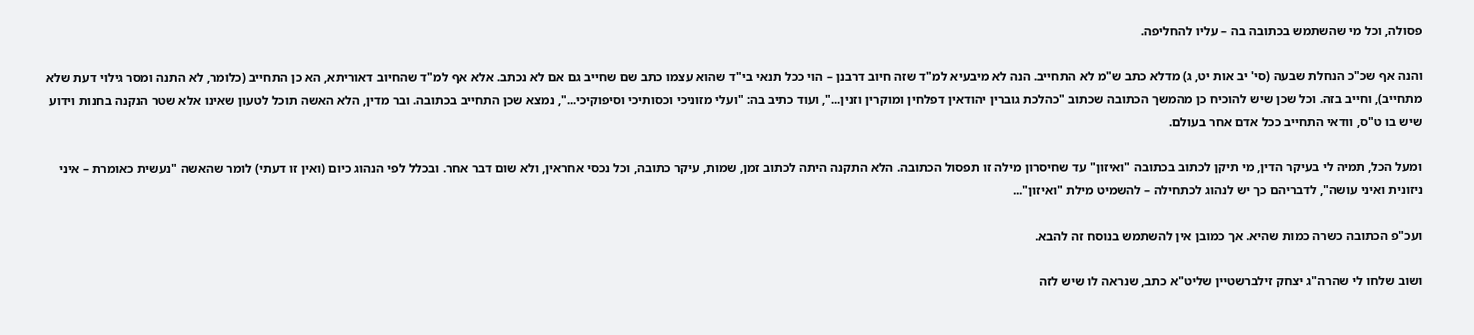פסולה, וכל מי שהשתמש בכתובה בה – עליו להחליפה.

והנה אף שכ"כ הנחלת שבעה (סי' יב אות יט, ג) מדלא כתב ש"מ לא התחייב. הנה לא מיבעיא למ"ד שזה חיוב דרבנן – הוי ככל תנאי בי"ד שהוא עצמו כתב שם שחייב גם אם לא נכתב. אלא אף למ"ד שהחיוב דאוריתא, הא כן התחייב (כלומר, לא התנה ומסר גילוי דעת שלא מתחייב), וחייב בזה. וכל שכן שיש להוכיח כן מהמשך הכתובה שכתוב "כהלכת גוברין יהודאין דפלחין ומוקרין וזנין...", ועוד כתיב בה: "ועלי מזוניכי וכסותיכי וסיפוקיכי...", נמצא שכן התחייב בכתובה. ובר מדין, הלא האשה תוכל לטעון שאינו אלא שטר הנקנה בחנות וידוע שיש בו ט"ס, וודאי התחייב ככל אדם אחר בעולם.

ומעל הכל, תמיה לי בעיקר הדין, מי תיקן לכתוב בכתובה "ואיזון" עד שחיסרון מילה זו תפסול הכתובה. הלא התקנה היתה לכתוב זמן, שמות, עיקר כתובה, וכל נכסי אחראין, ולא שום דבר אחר. ובכלל לפי הנהוג כיום (ואין זו דעתי) לומר שהאשה "נעשית כאומרת – איני ניזונית ואיני עושה", לדבריהם כך יש לנהוג לכתחילה – להשמיט מילת "ואיזון"...

ועכ"פ הכתובה כשרה כמות שהיא. אך כמובן אין להשתמש בנוסח זה להבא.

ושוב שלחו לי שהרה"ג יצחק זילברשטיין שליט"א כתב, שנראה לו שיש לזה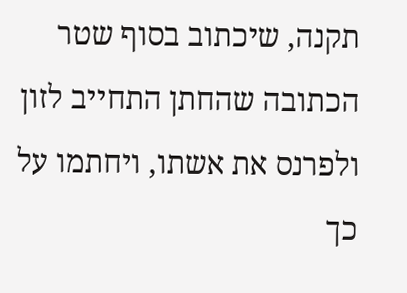תקנה, שיכתוב בסוף שטר הכתובה שהחתן התחייב לזון ולפרנס את אשתו, ויחתמו על כך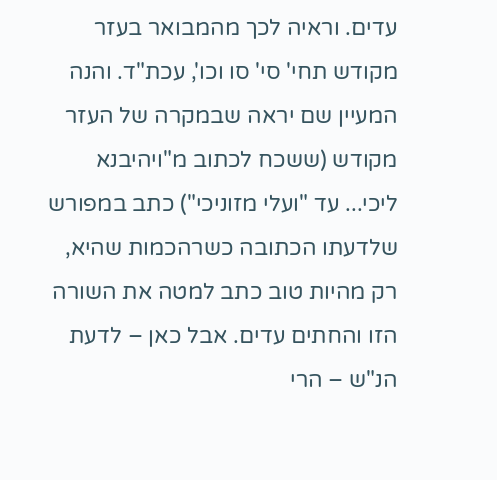עדים. וראיה לכך מהמבואר בעזר מקודש תחי' סי' סו וכו', עכת"ד. והנה המעיין שם יראה שבמקרה של העזר מקודש (ששכח לכתוב מ"ויהיבנא ליכי... עד "ועלי מזוניכי") כתב במפורש שלדעתו הכתובה כשרהכמות שהיא, רק מהיות טוב כתב למטה את השורה הזו והחתים עדים. אבל כאן – לדעת הנ"ש – הרי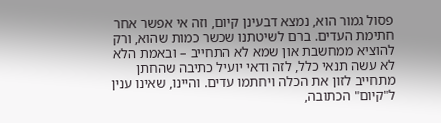פסול גמור הוא, נמצא דבעינן קיום, וזה אי אפשר אחר חתימת העדים. ברם לשיטתנו שכשר כמות שהוא, ורק להוציא ממחשבת און שמא לא התחייב – ובאמת הלא לא עשה תנאי כלל, לזה ודאי יועיל כתיבה שהחתן מתחייב לזון את הכלה ויחתמו עדים. והיינו, שאינו ענין ל"קיום" הכתובה,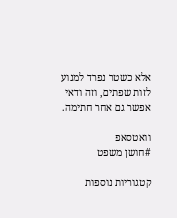אלא כשטר נפרד למנוע לזות שפתים, וזה ודאי אפשר גם אחר חתימה.

וואטסאפ
#חושן משפט

קטגוריות נוספות